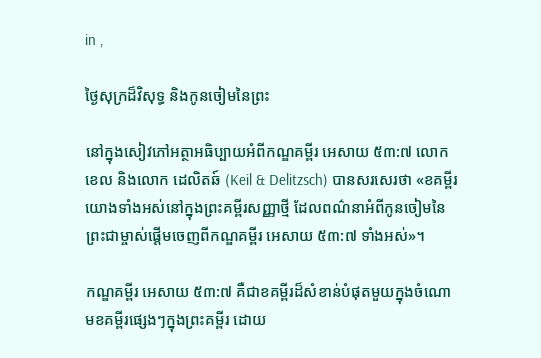in ,

ថ្ងៃសុក្រដ៏វិសុទ្ធ និងកូនចៀមនៃព្រះ

នៅក្នុងសៀវភៅអត្ថាអធិប្បាយអំពីកណ្ឌគម្ពីរ អេសាយ ៥៣:៧ លោក ខេល និងលោក ដេលិតឆ៍ (Keil & Delitzsch) បានសរសេរថា «ខគម្ពីរយោងទាំងអស់នៅក្នុងព្រះគម្ពីរសញ្ញាថ្មី ដែលពណ៌នាអំពីកូនចៀមនៃព្រះជាម្ចាស់ផ្ដើមចេញពីកណ្ឌគម្ពីរ អេសាយ ៥៣:៧ ទាំងអស់»។

កណ្ឌគម្ពីរ អេសាយ ៥៣:៧ គឺជាខគម្ពីរដ៏សំខាន់បំផុតមួយក្នុងចំណោមខគម្ពីរផ្សេងៗក្នុងព្រះគម្ពីរ ដោយ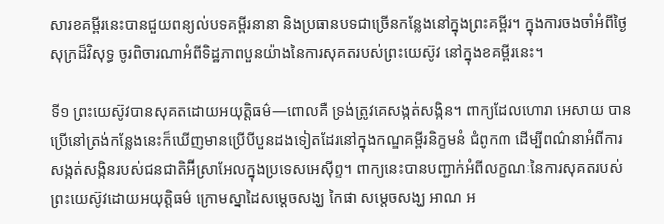សារខគម្ពីរនេះបានជួយពន្យល់បទគម្ពីរនានា និងប្រធានបទជាច្រើនកន្លែងនៅក្នុងព្រះគម្ពីរ។ ក្នុងការចងចាំអំពីថ្ងៃសុក្រដ៏វិសុទ្ធ ចូរពិចារណាអំពីទិដ្ឋភាពបួនយ៉ាងនៃការសុគតរបស់ព្រះយេស៊ូវ នៅក្នុងខគម្ពីរនេះ។

ទី១ ព្រះយេស៊ូវបានសុគតដោយអយុត្តិធម៌—ពោលគឺ ទ្រង់ត្រូវគេសង្កត់សង្កិន។ ពាក្យដែលហោរា អេសាយ បានប្រើនៅត្រង់កន្លែងនេះក៏ឃើញមានប្រើបីបួនដងទៀតដែរនៅក្នុងកណ្ឌគម្ពីរនិក្ខមនំ ជំពូក៣ ដើម្បីពណ៌នាអំពីការសង្កត់សង្កិនរបស់ជនជាតិអ៊‌ីស្រាអែលក្នុងប្រទេសអេស៊ីព្ទ។ ពាក្យនេះបានបញ្ជាក់អំពីលក្ខណៈនៃការសុគតរបស់ព្រះយេស៊ូវដោយអយុត្តិធម៌ ក្រោមស្នាដៃសម្ដេចសង្ឃ កៃផា សម្ដេចសង្ឃ អាណ អ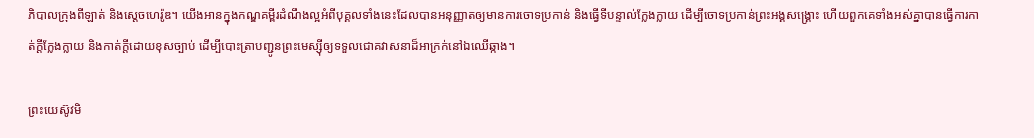ភិបាលក្រុងពីឡាត់ និងស្ដេចហេរ៉ូឌ។ យើងអានក្នុងកណ្ឌគម្ពីរដំណឹងល្អអំពីបុគ្គលទាំងនេះដែលបានអនុញ្ញាតឲ្យមានការចោទប្រកាន់ និងធ្វើទីបន្ទាល់ក្លែងក្លាយ ដើម្បីចោទប្រកាន់ព្រះអង្គសង្គ្រោះ ហើយពួកគេទាំងអស់គ្នាបានធ្វើការកាត់ក្ដីក្លែងក្លាយ និងកាត់ក្តីដោយខុសច្បាប់ ដើម្បីបោះត្រាបញ្ជូនព្រះមេស្ស៊ីឲ្យទទួលជោគវាសនាដ៏អាក្រក់នៅឯឈើឆ្កាង។

ព្រះយេស៊ូវមិ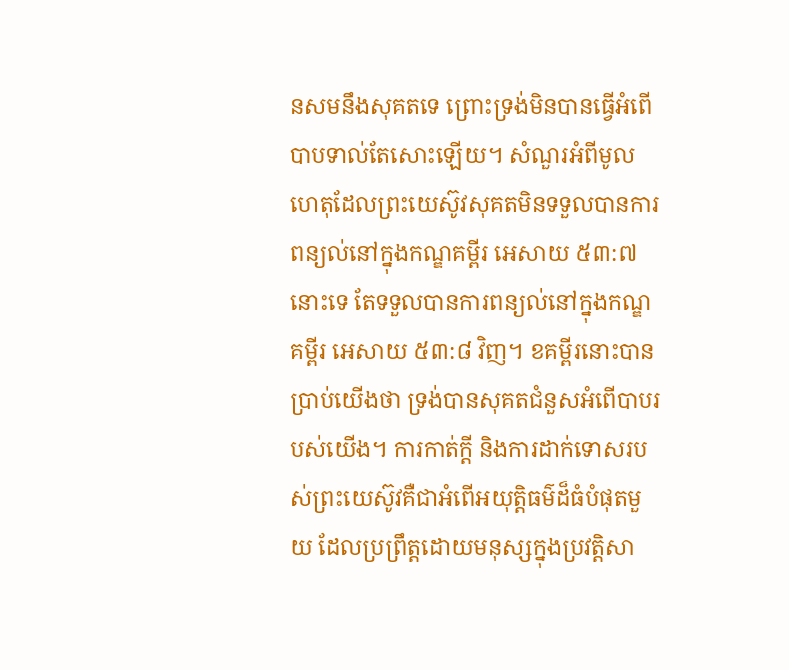នសមនឹងសុគតទេ ព្រោះទ្រង់មិនបានធ្វើអំពើបាបទាល់តែសោះឡើយ។ សំណួរអំពីមូលហេតុដែលព្រះយេស៊ូវសុគតមិនទទួលបានការពន្យល់នៅក្នុងកណ្ឌគម្ពីរ អេសាយ ៥៣:៧ នោះទេ តែទទួលបានការពន្យល់នៅក្នុងកណ្ឌគម្ពីរ អេសាយ ៥៣:៨ វិញ។ ខគម្ពីរនោះបានប្រាប់យើងថា ទ្រង់បានសុគតជំនួសអំពើបាបរបស់យើង។ ការកាត់ក្តី និងការដាក់ទោសរបស់ព្រះយេស៊ូវគឺជាអំពើអយុត្តិធម៌ដ៏ធំបំផុតមួយ ដែលប្រព្រឹត្តដោយមនុស្សក្នុងប្រវត្តិសា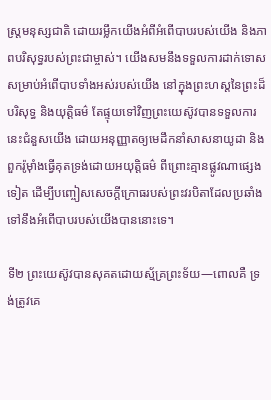ស្ត្រមនុស្សជាតិ ដោយរម្លឹកយើងអំពីអំពើបាបរបស់យើង និងភាពបរិសុទ្ធរបស់ព្រះជាម្ចាស់។ យើងសមនឹងទទួលការដាក់ទោសសម្រាប់អំពើបាបទាំងអស់របស់យើង នៅក្នុងព្រះហស្ដនៃព្រះដ៏បរិសុទ្ធ និងយុត្តិធម៌ តែផ្ទុយទៅវិញព្រះយេស៊ូវបានទទួលការនេះជំនួសយើង ដោយអនុញ្ញាតឲ្យមេដឹកនាំសាសនាយូដា និងពួករ៉ូម៉ាំងធ្វើគុតទ្រង់ដោយអយុត្តិធម៌ ពីព្រោះគ្មានផ្លូវណាផ្សេងទៀត ដើម្បីបញ្ចៀសសេចក្តីក្រោធរបស់ព្រះវរបិតាដែលប្រឆាំងទៅនឹងអំពើបាបរបស់យើងបាននោះទេ។

ទី២ ព្រះយេស៊ូវបានសុគតដោយស្ម័គ្រព្រះទ័យ—ពោលគឺ ទ្រង់ត្រូវគេ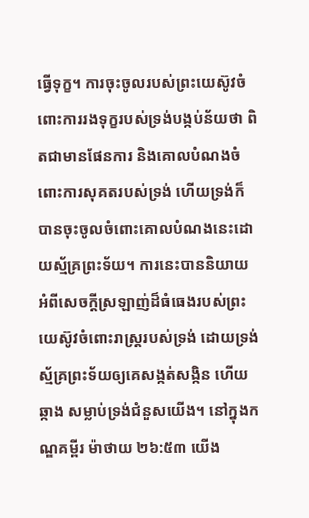ធ្វើទុក្ខ។ ការចុះចូលរបស់ព្រះយេស៊ូវចំពោះការរងទុក្ខរបស់ទ្រង់បង្កប់ន័យថា ពិតជាមានផែនការ និងគោលបំណងចំពោះការសុគតរបស់ទ្រង់ ហើយទ្រង់ក៏បានចុះចូលចំពោះគោលបំណងនេះដោយស្ម័គ្រព្រះទ័យ។ ការនេះបាននិយាយអំពីសេចក្ដីស្រឡាញ់ដ៏ធំធេងរបស់ព្រះយេស៊ូវចំពោះរាស្ដ្ររបស់ទ្រង់ ដោយទ្រង់ស្ម័គ្រព្រះទ័យឲ្យគេសង្កត់សង្កិន ហើយឆ្កាង សម្លាប់ទ្រង់ជំនួសយើង។ នៅក្នុងកណ្ឌគម្ពីរ ម៉ាថាយ ២៦:៥៣ យើង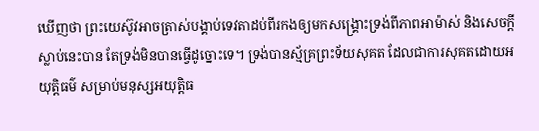ឃើញថា ព្រះយេស៊ូវអាចត្រាស់បង្គាប់ទេវតាដប់ពីរកងឲ្យមកសង្គ្រោះទ្រង់ពីភាពអាម៉ាស់ និងសេចក្តីស្លាប់នេះបាន តែទ្រង់មិនបានធ្វើដូច្នោះទេ។ ទ្រង់បានស្ម័គ្រព្រះទ័យសុគត ដែលជាការសុគតដោយអយុត្តិធម៌ សម្រាប់មនុស្សអយុត្តិធ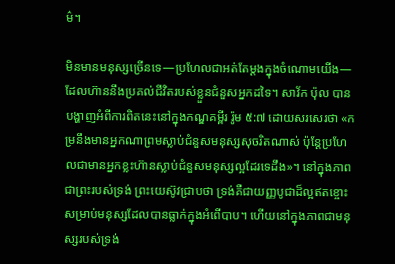ម៌។

មិនមានមនុស្សច្រើនទេ—ប្រហែលជាអត់តែម្តងក្នុងចំណោមយើង—ដែលហ៊ាននឹងប្រគល់ជីវិតរបស់ខ្លួនជំនួសអ្នកដទៃ។ សាវ័ក ប៉ុល បានបង្ហាញអំពីការពិតនេះនៅក្នុងកណ្ឌគម្ពីរ រ៉ូម ៥:៧ ដោយសរសេរថា «កម្រនឹងមានអ្នកណាព្រមស្លាប់ជំនួសមនុស្សសុចរិតណាស់ ប៉ុន្តែប្រហែលជាមានអ្នកខ្លះហ៊ានស្លាប់ជំនួសមនុស្សល្អដែរទេដឹង»។ នៅក្នុងភាពជាព្រះរបស់ទ្រង់ ព្រះយេស៊ូវជ្រាបថា ទ្រង់គឺជាយញ្ញបូជាដ៏ល្អឥតខ្ចោះ សម្រាប់មនុស្សដែលបានធ្លាក់ក្នុងអំពើបាប។ ហើយនៅក្នុងភាពជាមនុស្សរបស់ទ្រង់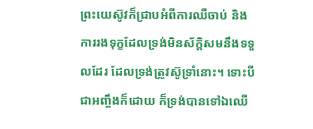ព្រះយេស៊ូវក៏ជ្រាបអំពីការឈឺចាប់ និងការរងទុក្ខដែលទ្រង់មិនស័ក្តិសមនឹងទទួលដែរ ដែលទ្រង់ត្រូវស៊ូទ្រាំនោះ។ ទោះបីជាអញ្ចឹងក៏ដោយ ក៏ទ្រង់បានទៅឯឈើ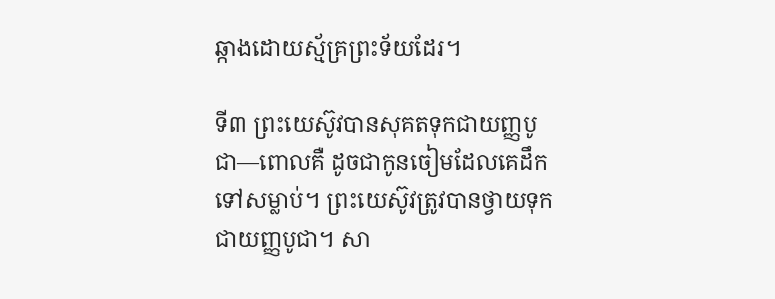ឆ្កាងដោយស្ម័គ្រព្រះទ័យដែរ។

ទី៣ ព្រះយេស៊ូវបានសុគតទុកជាយញ្ញបូជា—ពោលគឺ ដូចជាកូនចៀមដែលគេដឹកទៅសម្លាប់។ ព្រះយេស៊ូវត្រូវបានថ្វាយទុកជាយញ្ញបូជា។ សា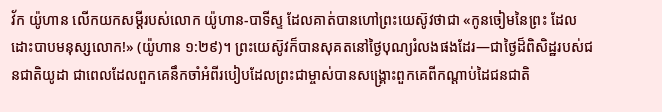វ័ក យ៉ូហាន លើកយកសម្ដីរបស់លោក យ៉ូហាន-បាទីស្ទ ដែលគាត់បានហៅព្រះយេស៊ូវថាជា «កូនចៀមនៃព្រះ ដែលដោះបាបមនុស្សលោក!» (យ៉ូហាន ១:២៩)។ ព្រះយេស៊ូវក៏បានសុគតនៅថ្ងៃបុណ្យរំលងផងដែរ—ជាថ្ងៃដ៏ពិសិដ្ឋរបស់ជនជាតិយូដា ជាពេលដែលពួកគេនឹកចាំអំពីរបៀបដែលព្រះជាម្ចាស់បានសង្គ្រោះពួកគេពីកណ្ដាប់ដៃជនជាតិ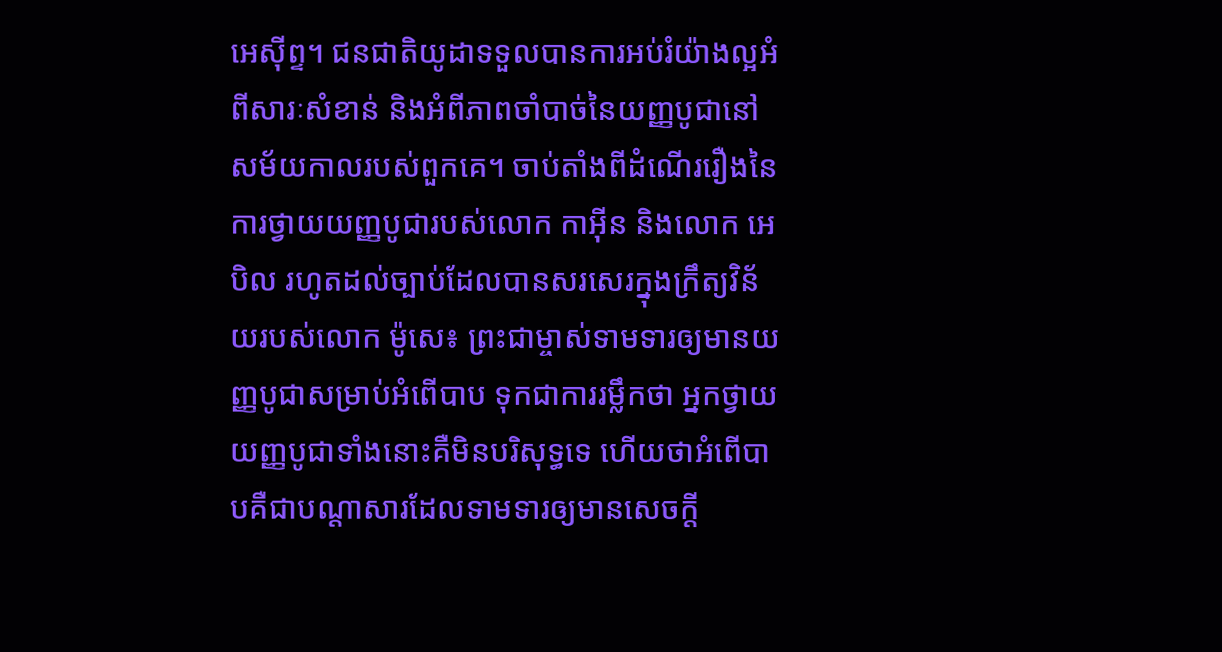អេស៊ីព្ទ។ ជនជាតិយូដាទទួលបានការអប់រំយ៉ាងល្អអំពីសារៈសំខាន់ និងអំពីភាពចាំបាច់នៃយញ្ញបូជានៅសម័យកាលរបស់ពួកគេ។ ចាប់តាំងពីដំណើររឿងនៃការថ្វាយយញ្ញបូជារបស់លោក កាអ៊ីន និងលោក អេបិល រហូតដល់ច្បាប់ដែលបានសរសេរក្នុងក្រឹត្យវិន័យរបស់លោក ម៉ូសេ៖ ព្រះជាម្ចាស់ទាមទារឲ្យមានយញ្ញបូជាសម្រាប់អំពើបាប ទុកជាការរម្លឹកថា អ្នកថ្វាយយញ្ញបូជាទាំងនោះគឺមិនបរិសុទ្ធទេ ហើយថាអំពើបាបគឺជាបណ្តាសារដែលទាមទារឲ្យមានសេចក្តី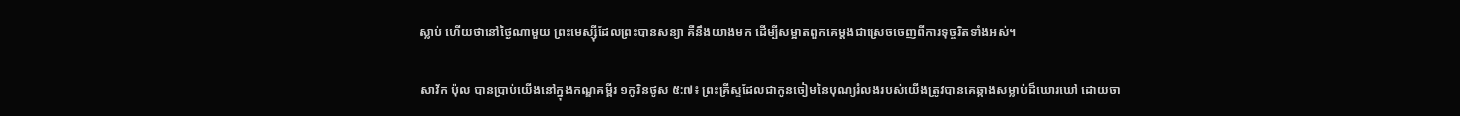ស្លាប់ ហើយថានៅថ្ងៃណាមួយ ព្រះមេស្ស៊ីដែលព្រះបានសន្យា គឺនឹងយាងមក ដើម្បីសម្អាតពួកគេម្តងជាស្រេចចេញពីការទុច្ចរិតទាំងអស់។

សាវ័ក ប៉ុល បានប្រាប់យើងនៅក្នុងកណ្ឌគម្ពីរ ១កូរិនថូស ៥:៧៖ ព្រះគ្រីស្ទដែលជាកូនចៀមនៃបុណ្យរំលងរបស់យើងត្រូវបានគេឆ្កាងសម្លាប់ដ៏ឃោរឃៅ ដោយចា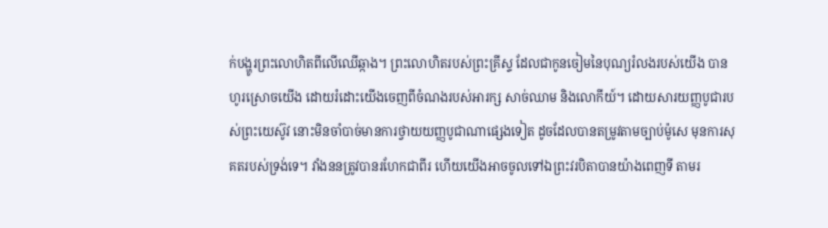ក់បង្ហូរព្រះលោហិតពីលើឈើឆ្កាង។ ព្រះលោហិតរបស់ព្រះគ្រីស្ទ ដែលជាកូនចៀមនៃបុណ្យរំលងរបស់យើង បានហូរស្រោចយើង ដោយរំដោះយើងចេញពីចំណងរបស់អារក្ស សាច់ឈាម និងលោកីយ៍។ ដោយសារយញ្ញបូជារបស់ព្រះយេស៊ូវ នោះមិនចាំបាច់មានការថ្វាយយញ្ញបូជាណាផ្សេងទៀត ដូចដែលបានតម្រូវតាមច្បាប់ម៉ូសេ មុនការសុគតរបស់ទ្រង់ទេ។ វាំងននត្រូវបានរហែកជាពីរ ហើយយើងអាចចូលទៅឯព្រះវរបិតាបានយ៉ាងពេញទី តាមរ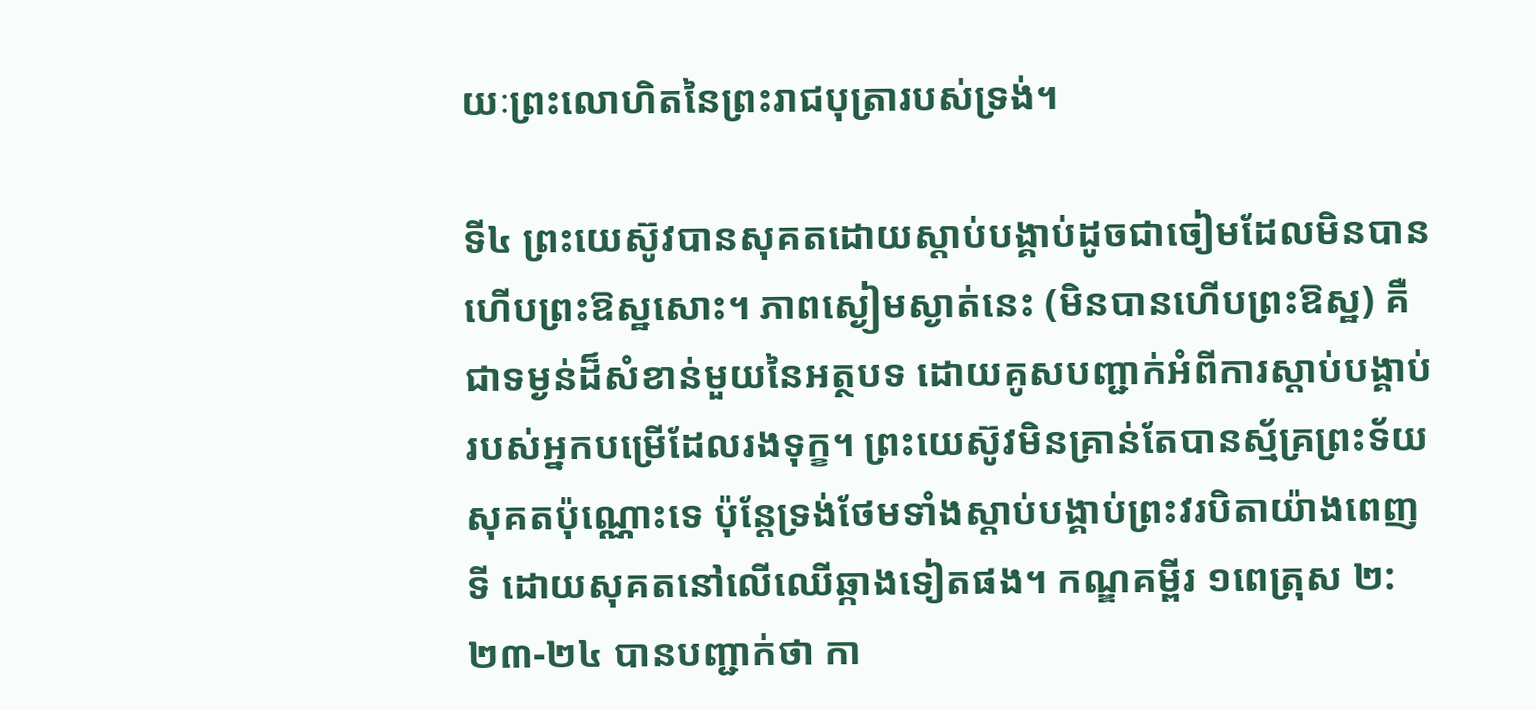យៈព្រះលោហិតនៃព្រះរាជបុត្រារបស់ទ្រង់។

ទី៤ ព្រះយេស៊ូវបានសុគតដោយស្តាប់បង្គាប់ដូចជាចៀមដែលមិនបានហើបព្រះឱស្ឋសោះ។ ភាពស្ងៀមស្ងាត់នេះ (មិនបានហើបព្រះឱស្ឋ) គឺជាទម្ងន់ដ៏សំខាន់មួយនៃអត្ថបទ ដោយគូសបញ្ជាក់អំពីការស្តាប់បង្គាប់របស់អ្នកបម្រើដែលរងទុក្ខ។ ព្រះយេស៊ូវមិនគ្រាន់តែបានស្ម័គ្រព្រះទ័យសុគតប៉ុណ្ណោះទេ ប៉ុន្តែទ្រង់ថែមទាំងស្តាប់បង្គាប់ព្រះវរបិតាយ៉ាងពេញទី ដោយសុគតនៅលើឈើឆ្កាងទៀតផង។ កណ្ឌគម្ពីរ ១ពេត្រុស ២:២៣-២៤ បានបញ្ជាក់ថា កា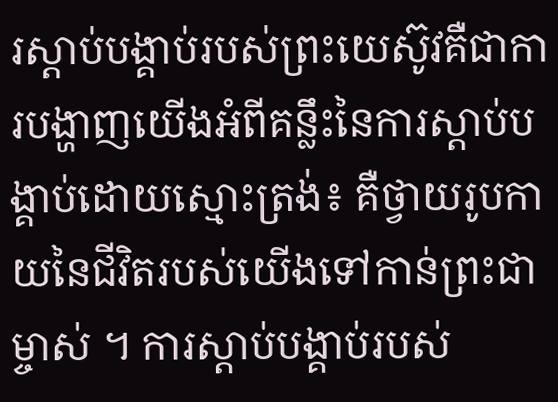រស្តាប់បង្គាប់របស់ព្រះយេស៊ូវគឺជាការបង្ហាញយើងអំពីគន្លឹះនៃការស្តាប់បង្គាប់ដោយស្មោះត្រង់៖ គឺថ្វាយរូបកាយនៃជីវិតរបស់យើងទៅកាន់ព្រះជាម្ចាស់ ។ ការស្តាប់បង្គាប់របស់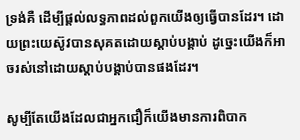ទ្រង់គឺ ដើម្បីផ្តល់លទ្ធភាពដល់ពួកយើងឲ្យធ្វើបានដែរ។ ដោយព្រះយេស៊ូវបានសុគតដោយស្តាប់បង្គាប់ ដូច្នេះយើងក៏អាចរស់នៅដោយស្តាប់បង្គាប់បានផងដែរ។

សូម្បីតែយើងដែលជាអ្នកជឿក៏យើងមានការពិបាក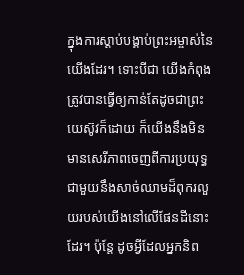ក្នុងការស្តាប់បង្គាប់ព្រះអម្ចាស់នៃយើងដែរ។ ទោះបីជា យើងកំពុងត្រូវបានធ្វើឲ្យកាន់តែដូចជាព្រះយេស៊ូវក៏ដោយ ក៏យើងនឹងមិនមានសេរីភាពចេញពីការប្រយុទ្ធជាមួយនឹងសាច់ឈាមដ៏ពុករលួយរបស់យើងនៅលើផែនដីនោះដែរ។ ប៉ុន្តែ ដូចអ្វីដែលអ្នកនិព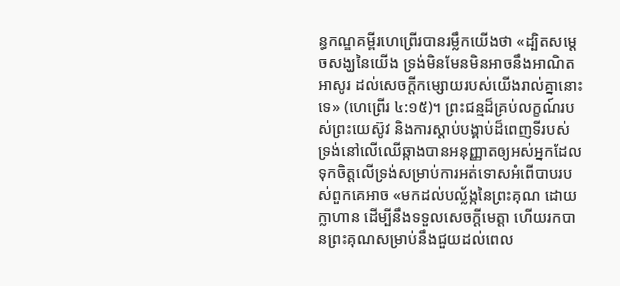ន្ធកណ្ឌគម្ពីរហេព្រើរបានរម្លឹកយើងថា «ដ្បិតសម្ដេចសង្ឃនៃយើង ទ្រង់មិនមែនមិនអាចនឹងអាណិតអាសូរ ដល់សេចក្តីកម្សោយរបស់យើងរាល់គ្នានោះទេ» (ហេព្រើរ ៤:១៥)។ ព្រះជន្មដ៏គ្រប់លក្ខណ៍របស់ព្រះយេស៊ូវ និងការស្តាប់បង្គាប់ដ៏ពេញទីរបស់ទ្រង់នៅលើឈើឆ្កាងបានអនុញ្ញាតឲ្យអស់អ្នកដែលទុកចិត្តលើទ្រង់សម្រាប់ការអត់ទោសអំពើបាបរបស់ពួកគេអាច «មកដល់បល្ល័ង្កនៃព្រះគុណ ដោយក្លាហាន ដើម្បីនឹងទទួលសេចក្តីមេត្តា ហើយរកបានព្រះគុណសម្រាប់នឹងជួយដល់ពេល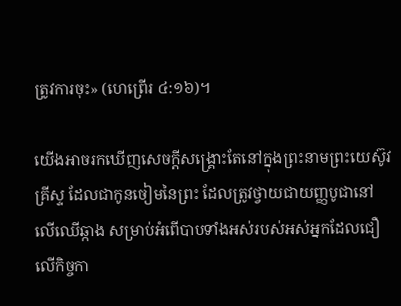ត្រូវការចុះ» (ហេព្រើរ ៤:១៦)។

យើងអាចរកឃើញសេចក្តីសង្គ្រោះតែនៅក្នុងព្រះនាមព្រះយេស៊ូវគ្រីស្ទ ដែលជាកូនចៀមនៃព្រះ ដែលត្រូវថ្វាយជាយញ្ញបូជានៅលើឈើឆ្កាង សម្រាប់អំពើបាបទាំងអស់របស់អស់អ្នកដែលជឿលើកិច្ចកា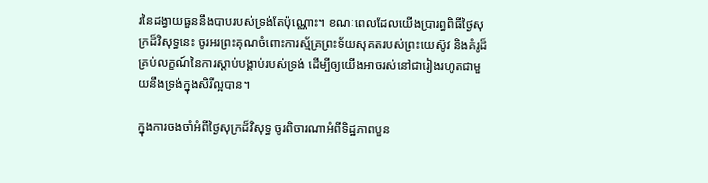រនៃដង្វាយធួននឹងបាបរបស់ទ្រង់តែប៉ុណ្ណោះ។ ខណៈពេលដែលយើងប្រារព្ធពិធីថ្ងៃសុក្រដ៏វិសុទ្ធនេះ ចូរអរព្រះគុណចំពោះការស្ម័គ្រព្រះទ័យសុគតរបស់ព្រះយេស៊ូវ និងគំរូដ៏គ្រប់លក្ខណ៍នៃការស្តាប់បង្គាប់របស់ទ្រង់ ដើម្បីឲ្យយើងអាចរស់នៅជារៀងរហូតជាមួយនឹងទ្រង់ក្នុងសិរីល្អបាន។

ក្នុងការចងចាំអំពីថ្ងៃសុក្រដ៏វិសុទ្ធ ចូរពិចារណាអំពីទិដ្ឋភាពបួន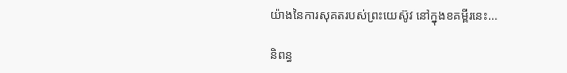យ៉ាងនៃការសុគតរបស់ព្រះយេស៊ូវ នៅក្នុងខគម្ពីរនេះ…

និពន្ធ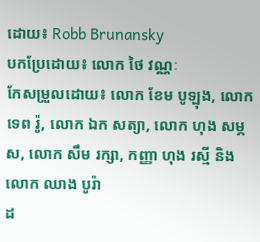ដោយ៖ Robb Brunansky
បកប្រែដោយ៖ លោក ថៃ វណ្ណៈ
កែសម្រួលដោយ៖ លោក ខែម បូឡុង, លោក ទេព រ៉ូ, លោក ឯក សត្យា, លោក ហុង សម្ភស, លោក សឹម រក្សា, កញ្ញា ហុង រស្មី និងលោក ឈាង បូរ៉ា
ដ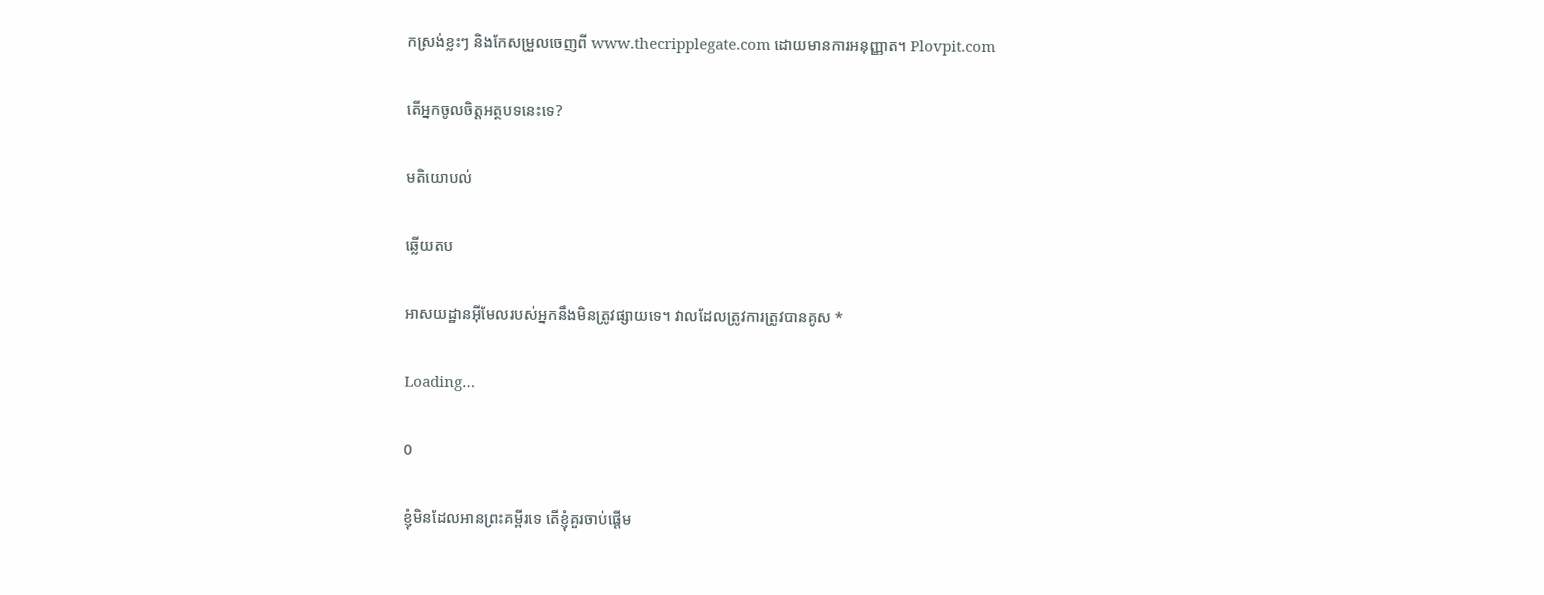កស្រង់ខ្លះៗ និងកែសម្រួលចេញពី www.thecripplegate.com ដោយមានការអនុញ្ញាត។ Plovpit.com

តើអ្នកចូលចិត្តអត្ថបទនេះទេ?

មតិយោបល់

ឆ្លើយតប

អាសយដ្ឋានអ៊ីមែលរបស់អ្នកនឹងមិនត្រូវផ្សាយទេ។ វាលដែលត្រូវការត្រូវបានគូស *

Loading…

0

ខ្ញុំមិនដែលអានព្រះគម្ពីរទេ តើខ្ញុំគួរចាប់ផ្ដើម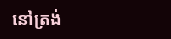នៅត្រង់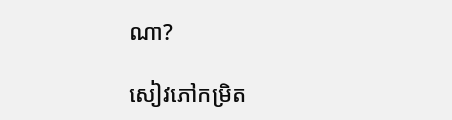ណា?

សៀវភៅកម្រិត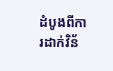ដំបូងពីការដាក់វិន័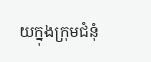យក្នុងក្រុមជំនុំ